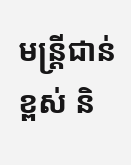មន្ត្រីជាន់ខ្ពស់ និ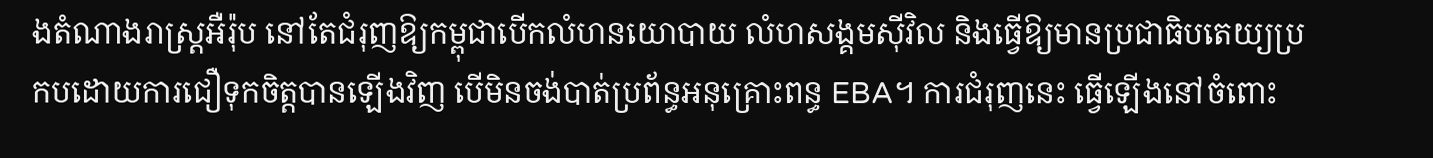ងតំណាងរាស្ត្រអឺរ៉ុប នៅតែជំរុញឱ្យកម្ពុជាបើកលំហនយោបាយ លំហសង្គមស៊ីវិល និងធ្វើឱ្យមានប្រជាធិបតេយ្យប្រកបដោយការជឿទុកចិត្តបានឡើងវិញ បើមិនចង់បាត់ប្រព័ន្ធអនុគ្រោះពន្ធ EBA។ ការជំរុញនេះ ធ្វើឡើងនៅចំពោះ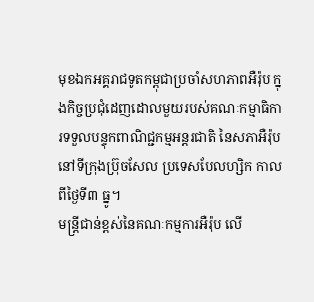មុខឯកអគ្គរាជទូតកម្ពុជាប្រចាំសហភាពអឺរ៉ុប ក្នុងកិច្ចប្រជុំដេញដោលមួយរបស់គណៈកម្មាធិការទទួលបន្ទុកពាណិជ្ជកម្មអន្តរជាតិ នៃសភាអឺរ៉ុប នៅទីក្រុងប្រ៊ុចសែល ប្រទេសបែលហ្សិក កាលពីថ្ងៃទី៣ ធ្នូ។
មន្ត្រីជាន់ខ្ពស់នៃគណៈកម្មការអឺរ៉ុប លើ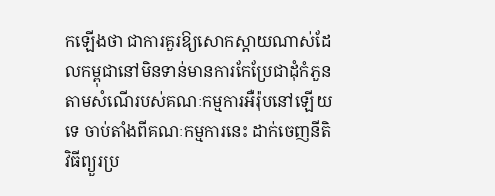កឡើងថា ជាការគួរឱ្យសោកស្ដាយណាស់ដែលកម្ពុជានៅមិនទាន់មានការកែប្រែជាដុំកំភួនតាមសំណើរបស់គណៈកម្មការអឺរ៉ុបនៅឡើយទេ ចាប់តាំងពីគណៈកម្មការនេះ ដាក់ចេញនីតិវិធីព្យួរប្រ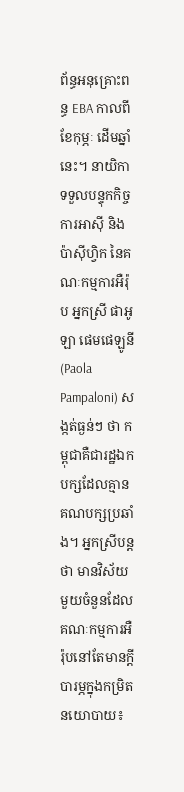ព័ន្ធអនុគ្រោះពន្ធ EBA កាលពីខែកុម្ភៈ ដើមឆ្នាំនេះ។ នាយិកាទទួលបន្ទុកកិច្ចការអាស៊ី និងប៉ាស៊ីហ្វិក នៃគណៈកម្មការអឺរ៉ុប អ្នកស្រី ផាអូឡា ផេមផេឡូនី(Paola Pampaloni) សង្កត់ធ្ងន់ៗ ថា កម្ពុជាគឺជារដ្ឋឯកបក្សដែលគ្មានគណបក្សប្រឆាំង។ អ្នកស្រីបន្តថា មានវិស័យមួយចំនួនដែលគណៈកម្មការអឺរ៉ុបនៅតែមានក្តីបារម្ភក្នុងកម្រិតនយោបាយ៖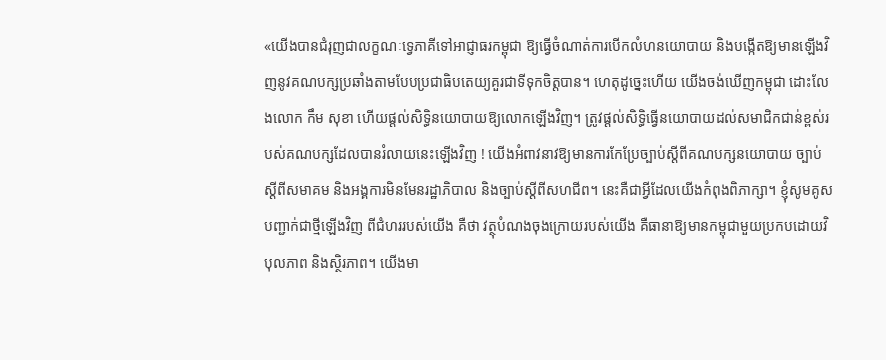«យើងបានជំរុញជាលក្ខណៈទ្វេភាគីទៅអាជ្ញាធរកម្ពុជា ឱ្យធ្វើចំណាត់ការបើកលំហនយោបាយ និងបង្កើតឱ្យមានឡើងវិញនូវគណបក្សប្រឆាំងតាមបែបប្រជាធិបតេយ្យគួរជាទីទុកចិត្តបាន។ ហេតុដូច្នេះហើយ យើងចង់ឃើញកម្ពុជា ដោះលែងលោក កឹម សុខា ហើយផ្ដល់សិទ្ធិនយោបាយឱ្យលោកឡើងវិញ។ ត្រូវផ្ដល់សិទ្ធិធ្វើនយោបាយដល់សមាជិកជាន់ខ្ពស់របស់គណបក្សដែលបានរំលាយនេះឡើងវិញ ! យើងអំពាវនាវឱ្យមានការកែប្រែច្បាប់ស្តីពីគណបក្សនយោបាយ ច្បាប់ស្ដីពីសមាគម និងអង្គការមិនមែនរដ្ឋាភិបាល និងច្បាប់ស្ដីពីសហជីព។ នេះគឺជាអ្វីដែលយើងកំពុងពិភាក្សា។ ខ្ញុំសូមគូសបញ្ជាក់ជាថ្មីឡើងវិញ ពីជំហររបស់យើង គឺថា វត្ថុបំណងចុងក្រោយរបស់យើង គឺធានាឱ្យមានកម្ពុជាមួយប្រកបដោយវិបុលភាព និងស្ថិរភាព។ យើងមា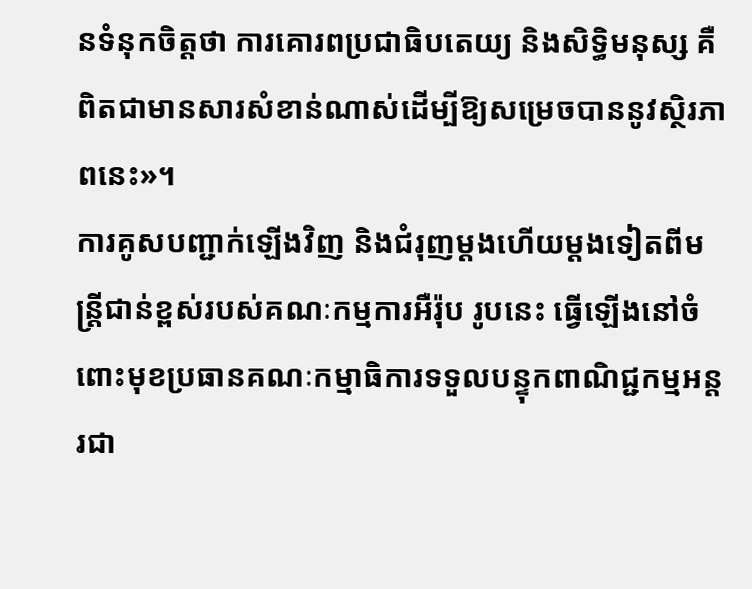នទំនុកចិត្តថា ការគោរពប្រជាធិបតេយ្យ និងសិទ្ធិមនុស្ស គឺពិតជាមានសារសំខាន់ណាស់ដើម្បីឱ្យសម្រេចបាននូវស្ថិរភាពនេះ»។
ការគូសបញ្ជាក់ឡើងវិញ និងជំរុញម្ដងហើយម្តងទៀតពីមន្ត្រីជាន់ខ្ពស់របស់គណៈកម្មការអឺរ៉ុប រូបនេះ ធ្វើឡើងនៅចំពោះមុខប្រធានគណៈកម្មាធិការទទួលបន្ទុកពាណិជ្ជកម្មអន្តរជា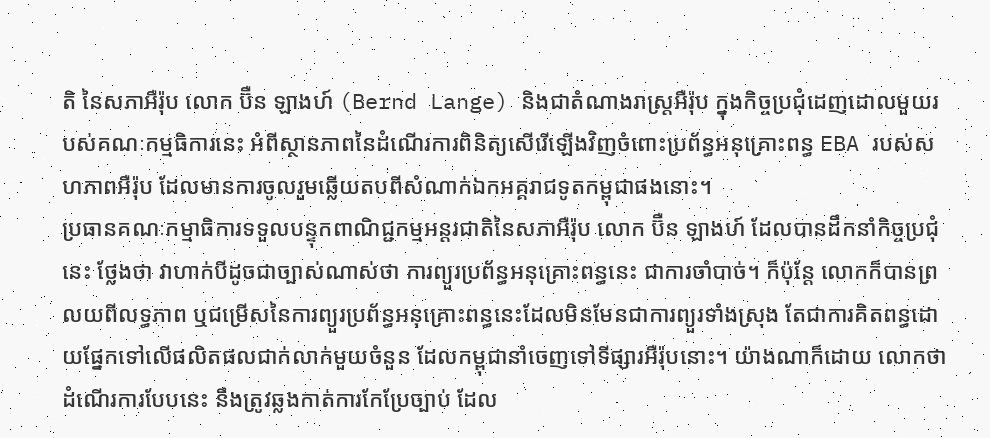តិ នៃសភាអឺរ៉ុប លោក ប៊ឺន ឡាងហ៍ (Bernd Lange) និងជាតំណាងរាស្ត្រអឺរ៉ុប ក្នុងកិច្ចប្រជុំដេញដោលមួយរបស់គណៈកម្មធិការនេះ អំពីស្ថានភាពនៃដំណើរការពិនិត្យសើរើឡើងវិញចំពោះប្រព័ន្ធអនុគ្រោះពន្ធ EBA របស់សហភាពអឺរ៉ុប ដែលមានការចូលរួមឆ្លើយតបពីសំណាក់ឯកអគ្គរាជទូតកម្ពុជាផងនោះ។
ប្រធានគណៈកម្មាធិការទទួលបន្ទុកពាណិជ្ជកម្មអន្តរជាតិនៃសភាអឺរ៉ុប លោក ប៊ឺន ឡាងហ៍ ដែលបានដឹកនាំកិច្ចប្រជុំនេះ ថ្លែងថា វាហាក់បីដូចជាច្បាស់ណាស់ថា ការព្យួរប្រព័ន្ធអនុគ្រោះពន្ធនេះ ជាការចាំបាច់។ ក៏ប៉ុន្តែ លោកក៏បានព្រលយពីលទ្ធភាព ឬជម្រើសនៃការព្យួរប្រព័ន្ធអនុគ្រោះពន្ធនេះដែលមិនមែនជាការព្យួរទាំងស្រុង តែជាការគិតពន្ធដោយផ្នែកទៅលើផលិតផលជាក់លាក់មួយចំនួន ដែលកម្ពុជានាំចេញទៅទីផ្សារអឺរ៉ុបនោះ។ យ៉ាងណាក៏ដោយ លោកថា ដំណើរការបែបនេះ នឹងត្រូវឆ្លងកាត់ការកែប្រែច្បាប់ ដែល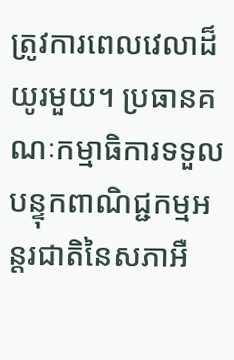ត្រូវការពេលវេលាដ៏យូរមួយ។ ប្រធានគណៈកម្មាធិការទទួលបន្ទុកពាណិជ្ជកម្មអន្តរជាតិនៃសភាអឺ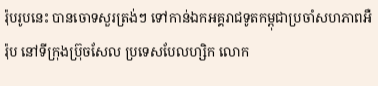រ៉ុបរូបនេះ បានចោទសួរត្រង់ៗ ទៅកាន់ឯកអគ្គរាជទូតកម្ពុជាប្រចាំសហភាពអឺរ៉ុប នៅទីក្រុងប្រ៊ុចសែល ប្រទេសបែលហ្សិក លោក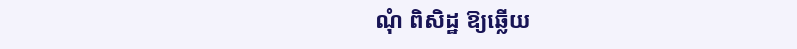ណុំ ពិសិដ្ឋ ឱ្យឆ្លើយ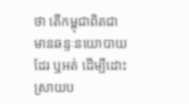ថា តើកម្ពុជាពិតជាមានឆន្ទៈនយោបាយដែរ ឬអត់ ដើម្បីដោះស្រាយប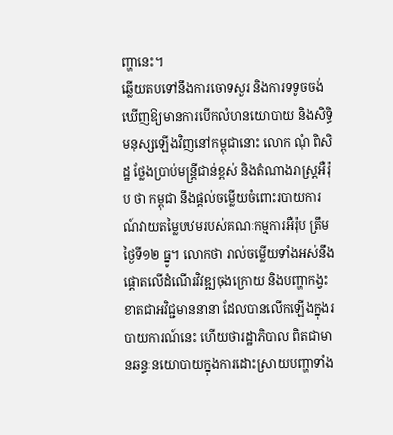ញ្ហានេះ។
ឆ្លើយតបទៅនឹងការចោទសួរ និងការទទូចចង់ឃើញឱ្យមានការបើកលំហនយោបាយ និងសិទ្ធិមនុស្សឡើងវិញនៅកម្ពុជានោះ លោក ណុំ ពិសិដ្ឋ ថ្លែងប្រាប់មន្ត្រីជាន់ខ្ពស់ និងតំណាងរាស្ត្រអឺរ៉ុប ថា កម្ពុជា នឹងផ្ដល់ចម្លើយចំពោះរបាយការណ៍វាយតម្លៃបឋមរបស់គណៈកម្មការអឺរ៉ុប ត្រឹមថ្ងៃទី១២ ធ្នូ។ លោកថា រាល់ចម្លើយទាំងអស់នឹងផ្ដោតលើដំណើរវិវឌ្ឍចុងក្រោយ និងបញ្ហាកង្វះខាតជាអវិជ្ជមាននានា ដែលបានលើកឡើងក្នុងរបាយការណ៍នេះ ហើយថារដ្ឋាភិបាល ពិតជាមានឆន្ទៈនយោបាយក្នុងការដោះស្រាយបញ្ហាទាំង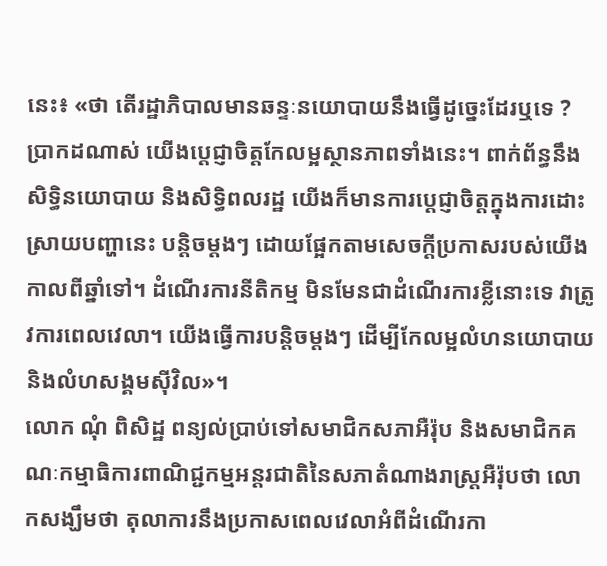នេះ៖ «ថា តើរដ្ឋាភិបាលមានឆន្ទៈនយោបាយនឹងធ្វើដូច្នេះដែរឬទេ ? ប្រាកដណាស់ យើងប្ដេជ្ញាចិត្តកែលម្អស្ថានភាពទាំងនេះ។ ពាក់ព័ន្ធនឹងសិទ្ធិនយោបាយ និងសិទ្ធិពលរដ្ឋ យើងក៏មានការប្តេជ្ញាចិត្តក្នុងការដោះស្រាយបញ្ហានេះ បន្តិចម្តងៗ ដោយផ្អែកតាមសេចក្ដីប្រកាសរបស់យើងកាលពីឆ្នាំទៅ។ ដំណើរការនីតិកម្ម មិនមែនជាដំណើរការខ្លីនោះទេ វាត្រូវការពេលវេលា។ យើងធ្វើការបន្តិចម្តងៗ ដើម្បីកែលម្អលំហនយោបាយ និងលំហសង្គមស៊ីវិល»។
លោក ណុំ ពិសិដ្ឋ ពន្យល់ប្រាប់ទៅសមាជិកសភាអឺរ៉ុប និងសមាជិកគណៈកម្មាធិការពាណិជ្ជកម្មអន្តរជាតិនៃសភាតំណាងរាស្ត្រអឺរ៉ុបថា លោកសង្ឃឹមថា តុលាការនឹងប្រកាសពេលវេលាអំពីដំណើរកា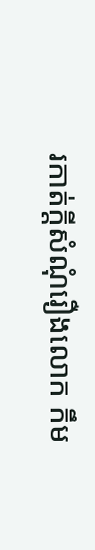រកាត់ក្តីសំណុំរឿងលោក កឹម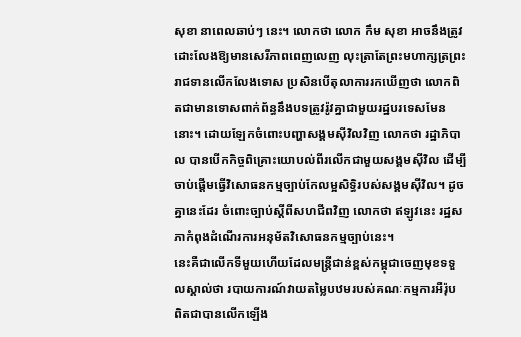សុខា នាពេលឆាប់ៗ នេះ។ លោកថា លោក កឹម សុខា អាចនឹងត្រូវដោះលែងឱ្យមានសេរីភាពពេញលេញ លុះត្រាតែព្រះមហាក្សត្រព្រះរាជទានលើកលែងទោស ប្រសិនបើតុលាការរកឃើញថា លោកពិតជាមានទោសពាក់ព័ន្ធនឹងបទត្រូវរ៉ូវគ្នាជាមួយរដ្ឋបរទេសមែននោះ។ ដោយឡែកចំពោះបញ្ហាសង្គមស៊ីវិលវិញ លោកថា រដ្ឋាភិបាល បានបើកកិច្ចពិគ្រោះយោបល់ពីរលើកជាមួយសង្គមស៊ីវិល ដើម្បីចាប់ផ្ដើមធ្វើវិសោធនកម្មច្បាប់កែលម្អសិទ្ធិរបស់សង្គមស៊ីវិល។ ដូចគ្នានេះដែរ ចំពោះច្បាប់ស្ដីពីសហជីពវិញ លោកថា ឥឡូវនេះ រដ្ឋសភាកំពុងដំណើរការអនុម័តវិសោធនកម្មច្បាប់នេះ។
នេះគឺជាលើកទីមួយហើយដែលមន្ត្រីជាន់ខ្ពស់កម្ពុជាចេញមុខទទួលស្គាល់ថា របាយការណ៍វាយតម្លៃបឋមរបស់គណៈកម្មការអឺរ៉ុប ពិតជាបានលើកឡើង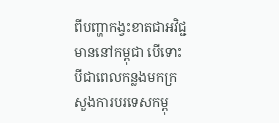ពីបញ្ហាកង្វះខាតជាអវិជ្ជមាននៅកម្ពុជា បើទោះបីជាពេលកន្លងមកក្រសួងការបរទេសកម្ពុ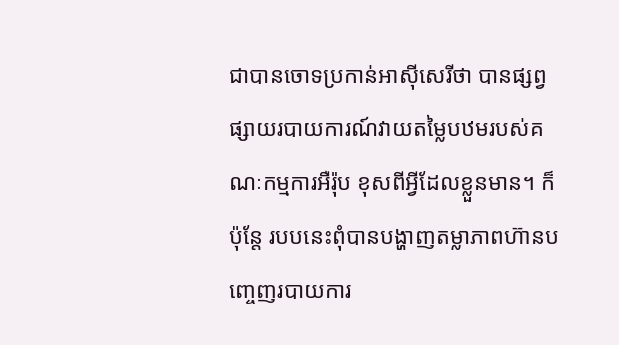ជាបានចោទប្រកាន់អាស៊ីសេរីថា បានផ្សព្វផ្សាយរបាយការណ៍វាយតម្លៃបឋមរបស់គណៈកម្មការអឺរ៉ុប ខុសពីអ្វីដែលខ្លួនមាន។ ក៏ប៉ុន្តែ របបនេះពុំបានបង្ហាញតម្លាភាពហ៊ានបញ្ចេញរបាយការ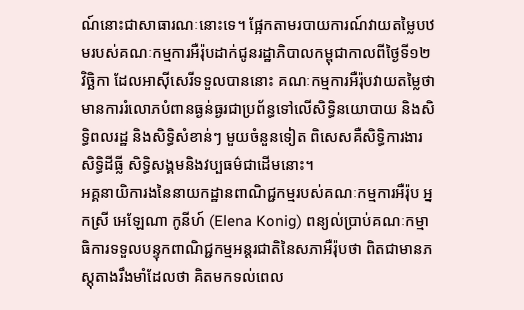ណ៍នោះជាសាធារណៈនោះទេ។ ផ្អែកតាមរបាយការណ៍វាយតម្លៃបឋមរបស់គណៈកម្មការអឺរ៉ុបដាក់ជូនរដ្ឋាភិបាលកម្ពុជាកាលពីថ្ងៃទី១២ វិច្ឆិកា ដែលអាស៊ីសេរីទទួលបាននោះ គណៈកម្មការអឺរ៉ុបវាយតម្លៃថា មានការរំលោភបំពានធ្ងន់ធ្ងរជាប្រព័ន្ធទៅលើសិទ្ធិនយោបាយ និងសិទ្ធិពលរដ្ឋ និងសិទ្ធិសំខាន់ៗ មួយចំនួនទៀត ពិសេសគឺសិទ្ធិការងារ សិទ្ធិដីធ្លី សិទ្ធិសង្គមនិងវប្បធម៌ជាដើមនោះ។
អគ្គនាយិការងនៃនាយកដ្ឋានពាណិជ្ជកម្មរបស់គណៈកម្មការអឺរ៉ុប អ្នកស្រី អេឡែណា កូនីហ៍ (Elena Konig) ពន្យល់ប្រាប់គណៈកម្មាធិការទទួលបន្ទុកពាណិជ្ជកម្មអន្តរជាតិនៃសភាអឺរ៉ុបថា ពិតជាមានភស្តុតាងរឹងមាំដែលថា គិតមកទល់ពេល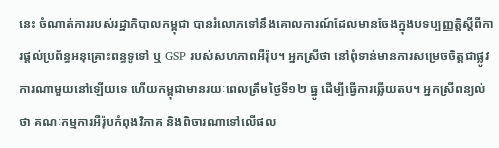នេះ ចំណាត់ការរបស់រដ្ឋាភិបាលកម្ពុជា បានរំលោភទៅនឹងគោលការណ៍ដែលមានចែងក្នុងបទប្បញ្ញត្តិស្ដីពីការផ្តល់ប្រព័ន្ធអនុគ្រោះពន្ធទូទៅ ឬ GSP របស់សហភាពអឺរ៉ុប។ អ្នកស្រីថា នៅពុំទាន់មានការសម្រេចចិត្តជាផ្លូវការណាមួយនៅឡើយទេ ហើយកម្ពុជាមានរយៈពេលត្រឹមថ្ងៃទី១២ ធ្នូ ដើម្បីធ្វើការឆ្លើយតប។ អ្នកស្រីពន្យល់ថា គណៈកម្មការអឺរ៉ុបកំពុងវិភាគ និងពិចារណាទៅលើផល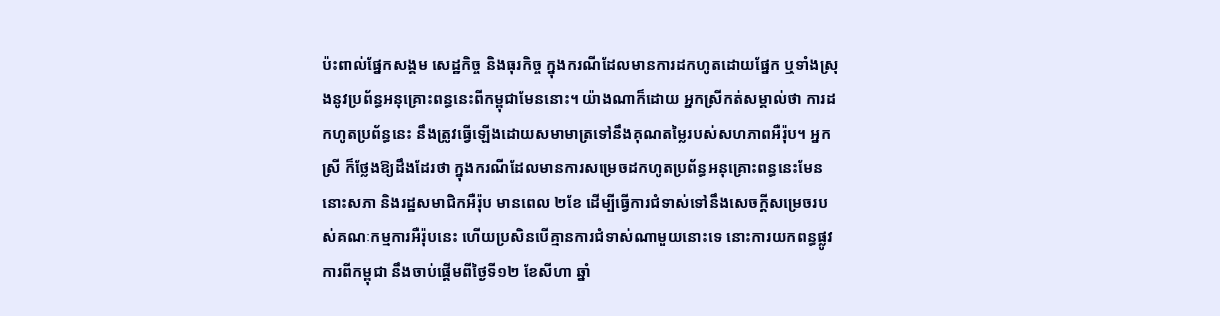ប៉ះពាល់ផ្នែកសង្គម សេដ្ឋកិច្ច និងធុរកិច្ច ក្នុងករណីដែលមានការដកហូតដោយផ្នែក ឬទាំងស្រុងនូវប្រព័ន្ធអនុគ្រោះពន្ធនេះពីកម្ពុជាមែននោះ។ យ៉ាងណាក៏ដោយ អ្នកស្រីកត់សម្គាល់ថា ការដកហូតប្រព័ន្ធនេះ នឹងត្រូវធ្វើឡើងដោយសមាមាត្រទៅនឹងគុណតម្លៃរបស់សហភាពអឺរ៉ុប។ អ្នកស្រី ក៏ថ្លែងឱ្យដឹងដែរថា ក្នុងករណីដែលមានការសម្រេចដកហូតប្រព័ន្ធអនុគ្រោះពន្ធនេះមែន នោះសភា និងរដ្ឋសមាជិកអឺរ៉ុប មានពេល ២ខែ ដើម្បីធ្វើការជំទាស់ទៅនឹងសេចក្តីសម្រេចរបស់គណៈកម្មការអឺរ៉ុបនេះ ហើយប្រសិនបើគ្មានការជំទាស់ណាមួយនោះទេ នោះការយកពន្ធផ្លូវការពីកម្ពុជា នឹងចាប់ផ្ដើមពីថ្ងៃទី១២ ខែសីហា ឆ្នាំ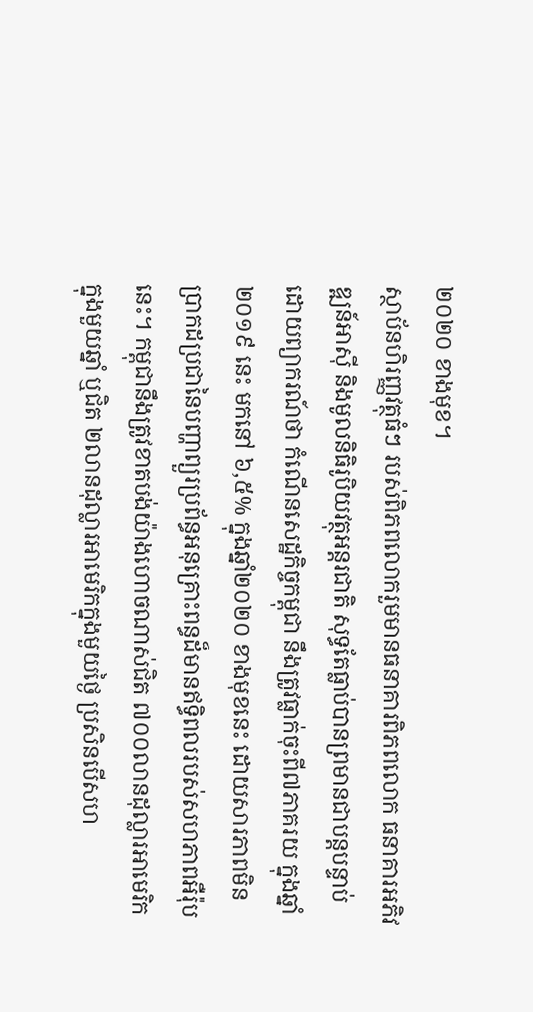២០២០ ខាងមុខ។
ស្ថាប័នហិរញ្ញវត្ថុធំៗ របស់ពិភពលោករួមមានធនាគារពិភពលោក ធនាគារអភិវឌ្ឍន៍អាស៊ី និងមូលនិធិរូបិយវត្ថុអន្តរជាតិ សុទ្ធតែធ្លាប់បានព្រមានជាបន្តបន្ទាប់ ដោយព្យាករណ៍ថា កំណើនសេដ្ឋកិច្ចកម្ពុជា នឹងត្រូវធ្លាក់ចុះពី៧ភាគរយ ក្នុងឆ្នាំ២០១៩ នេះ មកនៅ ៦,៥% ក្នុងឆ្នាំ២០២០ ខាងមុខនេះ ដោយសារភាពមិនប្រាកដប្រជានៃបញ្ហាព្យួរប្រព័ន្ធអនុគ្រោះពន្ធដ៏មានឥទ្ធិពលរបស់សហភាពអឺរ៉ុបនេះ។ កម្ពុជានឹងត្រូវខាតបង់យ៉ាងហោចណាស់ជិត ៧០០លានដុល្លារអាមេរិកក្នុងមួយឆ្នាំ ឬជិត ២លានដុល្លារអាមេរិកក្នុងមួយថ្ងៃ ប្រសិនបើសហ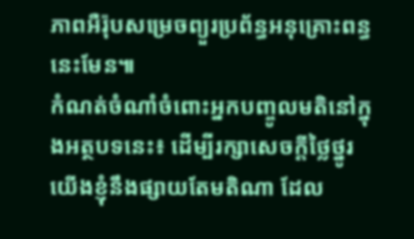ភាពអឺរ៉ុបសម្រេចព្យួរប្រព័ន្ធអនុគ្រោះពន្ធនេះមែន៕
កំណត់ចំណាំចំពោះអ្នកបញ្ចូលមតិនៅក្នុងអត្ថបទនេះ៖ ដើម្បីរក្សាសេចក្ដីថ្លៃថ្នូរ យើងខ្ញុំនឹងផ្សាយតែមតិណា ដែល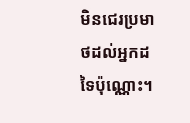មិនជេរប្រមាថដល់អ្នកដទៃប៉ុណ្ណោះ។